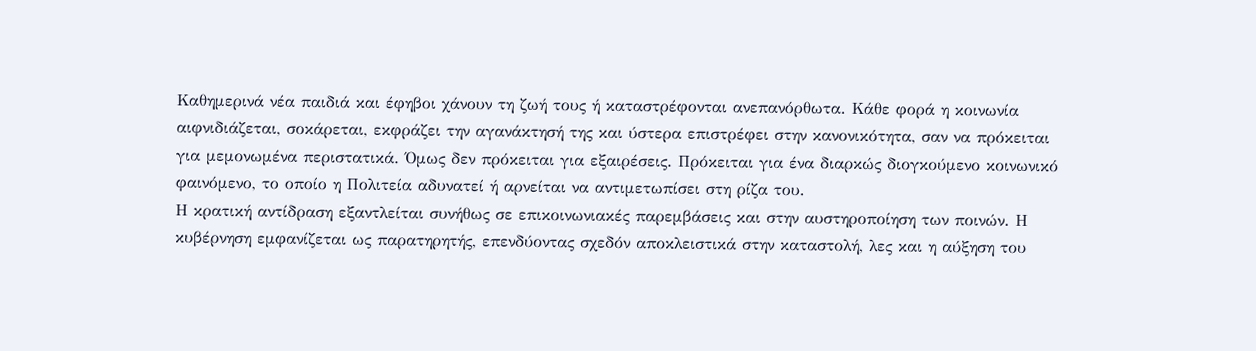Καθημερινά νέα παιδιά και έφηβοι χάνουν τη ζωή τους ή καταστρέφονται ανεπανόρθωτα. Κάθε φορά η κοινωνία αιφνιδιάζεται, σοκάρεται, εκφράζει την αγανάκτησή της και ύστερα επιστρέφει στην κανονικότητα, σαν να πρόκειται για μεμονωμένα περιστατικά. Όμως δεν πρόκειται για εξαιρέσεις. Πρόκειται για ένα διαρκώς διογκούμενο κοινωνικό φαινόμενο, το οποίο η Πολιτεία αδυνατεί ή αρνείται να αντιμετωπίσει στη ρίζα του.
Η κρατική αντίδραση εξαντλείται συνήθως σε επικοινωνιακές παρεμβάσεις και στην αυστηροποίηση των ποινών. Η κυβέρνηση εμφανίζεται ως παρατηρητής, επενδύοντας σχεδόν αποκλειστικά στην καταστολή, λες και η αύξηση του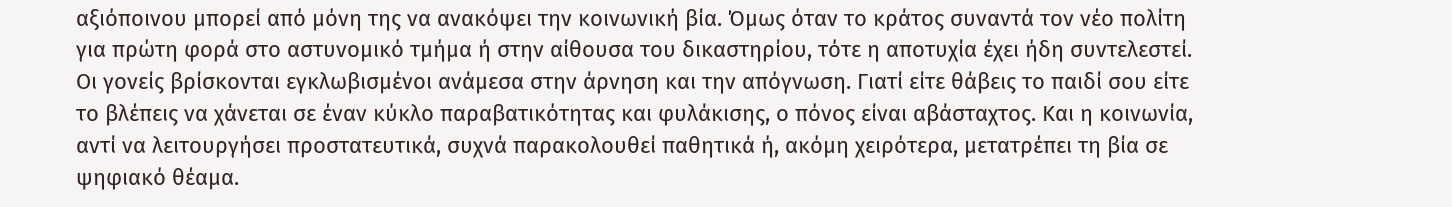αξιόποινου μπορεί από μόνη της να ανακόψει την κοινωνική βία. Όμως όταν το κράτος συναντά τον νέο πολίτη για πρώτη φορά στο αστυνομικό τμήμα ή στην αίθουσα του δικαστηρίου, τότε η αποτυχία έχει ήδη συντελεστεί.
Οι γονείς βρίσκονται εγκλωβισμένοι ανάμεσα στην άρνηση και την απόγνωση. Γιατί είτε θάβεις το παιδί σου είτε το βλέπεις να χάνεται σε έναν κύκλο παραβατικότητας και φυλάκισης, ο πόνος είναι αβάσταχτος. Και η κοινωνία, αντί να λειτουργήσει προστατευτικά, συχνά παρακολουθεί παθητικά ή, ακόμη χειρότερα, μετατρέπει τη βία σε ψηφιακό θέαμα.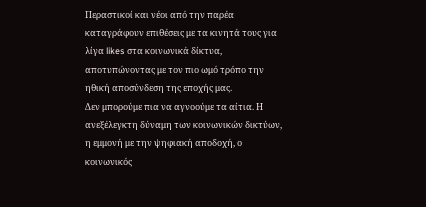Περαστικοί και νέοι από την παρέα καταγράφουν επιθέσεις με τα κινητά τους για λίγα likes στα κοινωνικά δίκτυα, αποτυπώνοντας με τον πιο ωμό τρόπο την ηθική αποσύνδεση της εποχής μας.
Δεν μπορούμε πια να αγνοούμε τα αίτια. Η ανεξέλεγκτη δύναμη των κοινωνικών δικτύων, η εμμονή με την ψηφιακή αποδοχή, ο κοινωνικός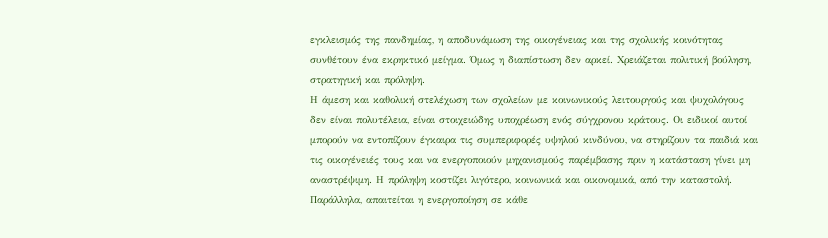εγκλεισμός της πανδημίας, η αποδυνάμωση της οικογένειας και της σχολικής κοινότητας συνθέτουν ένα εκρηκτικό μείγμα. Όμως η διαπίστωση δεν αρκεί. Χρειάζεται πολιτική βούληση, στρατηγική και πρόληψη.
Η άμεση και καθολική στελέχωση των σχολείων με κοινωνικούς λειτουργούς και ψυχολόγους δεν είναι πολυτέλεια, είναι στοιχειώδης υποχρέωση ενός σύγχρονου κράτους. Οι ειδικοί αυτοί μπορούν να εντοπίζουν έγκαιρα τις συμπεριφορές υψηλού κινδύνου, να στηρίζουν τα παιδιά και τις οικογένειές τους και να ενεργοποιούν μηχανισμούς παρέμβασης πριν η κατάσταση γίνει μη αναστρέψιμη. Η πρόληψη κοστίζει λιγότερο, κοινωνικά και οικονομικά, από την καταστολή.
Παράλληλα, απαιτείται η ενεργοποίηση σε κάθε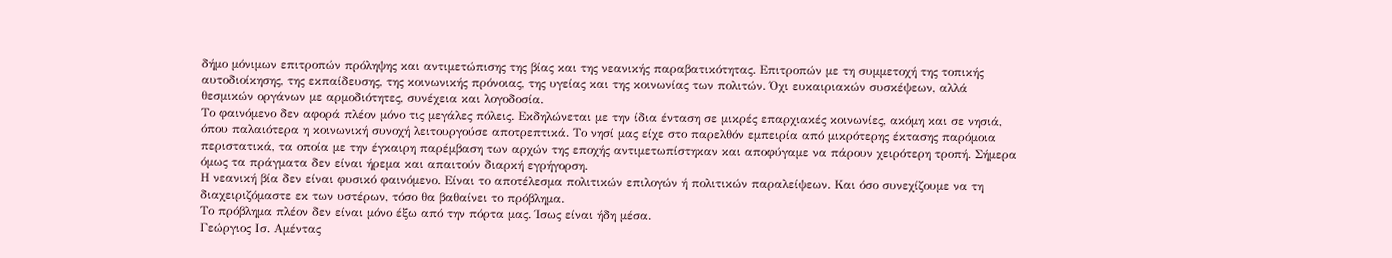δήμο μόνιμων επιτροπών πρόληψης και αντιμετώπισης της βίας και της νεανικής παραβατικότητας. Επιτροπών με τη συμμετοχή της τοπικής αυτοδιοίκησης, της εκπαίδευσης, της κοινωνικής πρόνοιας, της υγείας και της κοινωνίας των πολιτών. Όχι ευκαιριακών συσκέψεων, αλλά θεσμικών οργάνων με αρμοδιότητες, συνέχεια και λογοδοσία.
Το φαινόμενο δεν αφορά πλέον μόνο τις μεγάλες πόλεις. Εκδηλώνεται με την ίδια ένταση σε μικρές επαρχιακές κοινωνίες, ακόμη και σε νησιά, όπου παλαιότερα η κοινωνική συνοχή λειτουργούσε αποτρεπτικά. Το νησί μας είχε στο παρελθόν εμπειρία από μικρότερης έκτασης παρόμοια περιστατικά, τα οποία με την έγκαιρη παρέμβαση των αρχών της εποχής αντιμετωπίστηκαν και αποφύγαμε να πάρουν χειρότερη τροπή. Σήμερα όμως τα πράγματα δεν είναι ήρεμα και απαιτούν διαρκή εγρήγορση.
Η νεανική βία δεν είναι φυσικό φαινόμενο. Είναι το αποτέλεσμα πολιτικών επιλογών ή πολιτικών παραλείψεων. Και όσο συνεχίζουμε να τη διαχειριζόμαστε εκ των υστέρων, τόσο θα βαθαίνει το πρόβλημα.
Το πρόβλημα πλέον δεν είναι μόνο έξω από την πόρτα μας. Ίσως είναι ήδη μέσα.
Γεώργιος Ισ. Αμέντας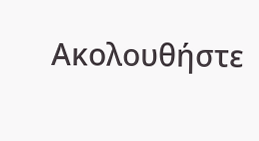Ακολουθήστε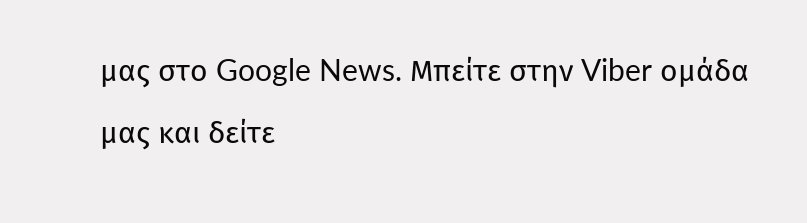μας στο Google News. Μπείτε στην Viber ομάδα μας και δείτε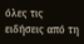όλες τις ειδήσεις από τη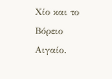Χίο και το Βόρειο Αιγαίο.